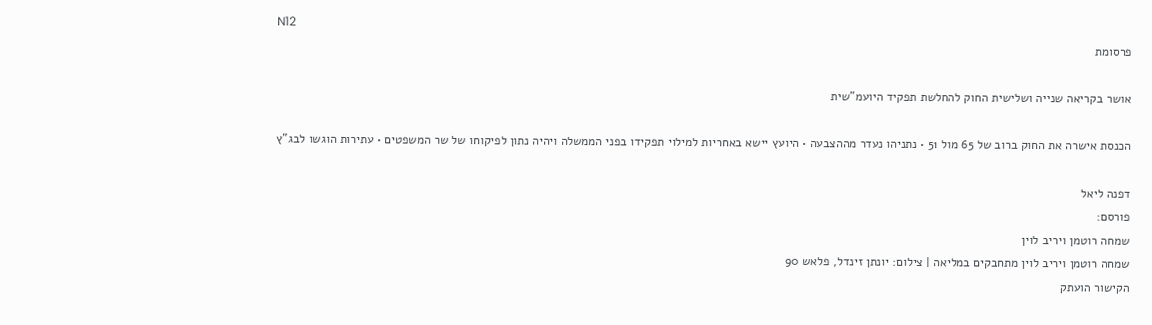N12
פרסומת

אושר בקריאה שנייה ושלישית החוק להחלשת תפקיד היועמ"שית

הכנסת אישרה את החוק ברוב של 65 מול 51 • נתניהו נעדר מההצבעה • היועץ יישא באחריות למילוי תפקידו בפני הממשלה ויהיה נתון לפיקוחו של שר המשפטים • עתירות הוגשו לבג"ץ

דפנה ליאל
פורסם:
שמחה רוטמן ויריב לוין
שמחה רוטמן ויריב לוין מתחבקים במליאה | צילום: יונתן זינדל, פלאש 90
הקישור הועתק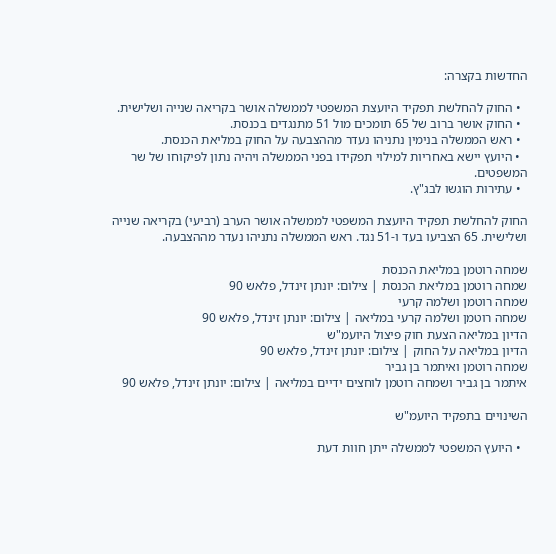החדשות בקצרה:

  • החוק להחלשת תפקיד היועצת המשפטי לממשלה אושר בקריאה שנייה ושלישית.
  • החוק אושר ברוב של 65 תומכים מול 51 מתנגדים בכנסת.
  • ראש הממשלה בנימין נתניהו נעדר מההצבעה על החוק במליאת הכנסת.
  • היועץ יישא באחריות למילוי תפקידו בפני הממשלה ויהיה נתון לפיקוחו של שר המשפטים.
  • עתירות הוגשו לבג"ץ.

החוק להחלשת תפקיד היועצת המשפטי לממשלה אושר הערב (רביעי) בקריאה שנייה ושלישית. 65 הצביעו בעד ו-51 נגד. ראש הממשלה נתניהו נעדר מההצבעה.

שמחה רוטמן במליאת הכנסת
שמחה רוטמן במליאת הכנסת | צילום: יונתן זינדל, פלאש 90
שמחה רוטמן ושלמה קרעי
שמחה רוטמן ושלמה קרעי במליאה | צילום: יונתן זינדל, פלאש 90
הדיון במליאה הצעת חוק פיצול היועמ"ש
הדיון במליאה על החוק | צילום: יונתן זינדל, פלאש 90
שמחה רוטמן ואיתמר בן גביר
איתמר בן גביר ושמחה רוטמן לוחצים ידיים במליאה | צילום: יונתן זינדל, פלאש 90

השינויים בתפקיד היועמ"ש

  • היועץ המשפטי לממשלה ייתן חוות דעת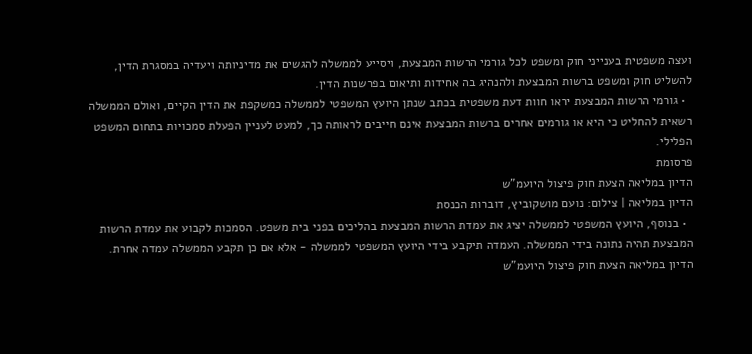ועצה משפטית בענייני חוק ומשפט לכל גורמי הרשות המבצעת, ויסייע לממשלה להגשים את מדיניותה ויעדיה במסגרת הדין, להשליט חוק ומשפט ברשות המבצעת ולהנהיג בה אחידות ותיאום בפרשנות הדין.
  • גורמי הרשות המבצעת יראו חוות דעת משפטית בכתב שנתן היועץ המשפטי לממשלה כמשקפת את הדין הקיים, ואולם הממשלה רשאית להחליט כי היא או גורמים אחרים ברשות המבצעת אינם חייבים לראותה כך, למעט לעניין הפעלת סמכויות בתחום המשפט הפלילי.
פרסומת
הדיון במליאה הצעת חוק פיצול היועמ"ש
הדיון במליאה | צילום: נועם מושקוביץ, דוברות הכנסת
  • בנוסף, היועץ המשפטי לממשלה יציג את עמדת הרשות המבצעת בהליכים בפני בית משפט. הסמכות לקבוע את עמדת הרשות המבצעת תהיה נתונה בידי הממשלה. העמדה תיקבע בידי היועץ המשפטי לממשלה - אלא אם כן תקבע הממשלה עמדה אחרת.
הדיון במליאה הצעת חוק פיצול היועמ"ש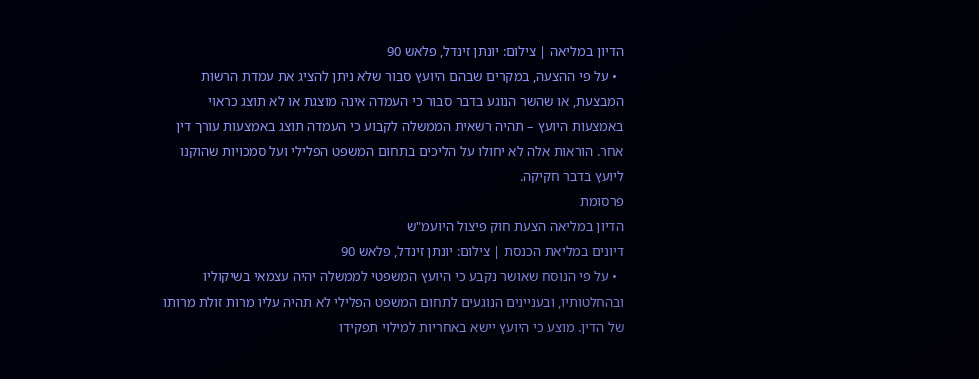הדיון במליאה | צילום: יונתן זינדל, פלאש 90
  • על פי ההצעה, במקרים שבהם היועץ סבור שלא ניתן להציג את עמדת הרשות המבצעת, או שהשר הנוגע בדבר סבור כי העמדה אינה מוצגת או לא תוצג כראוי באמצעות היועץ – תהיה רשאית הממשלה לקבוע כי העמדה תוצג באמצעות עורך דין אחר. הוראות אלה לא יחולו על הליכים בתחום המשפט הפלילי ועל סמכויות שהוקנו ליועץ בדבר חקיקה.
פרסומת
הדיון במליאה הצעת חוק פיצול היועמ"ש
דיונים במליאת הכנסת | צילום: יונתן זינדל, פלאש 90
  • על פי הנוסח שאושר נקבע כי היועץ המשפטי לממשלה יהיה עצמאי בשיקוליו ובהחלטותיו, ובעניינים הנוגעים לתחום המשפט הפלילי לא תהיה עליו מרות זולת מרותו של הדין. מוצע כי היועץ יישא באחריות למילוי תפקידו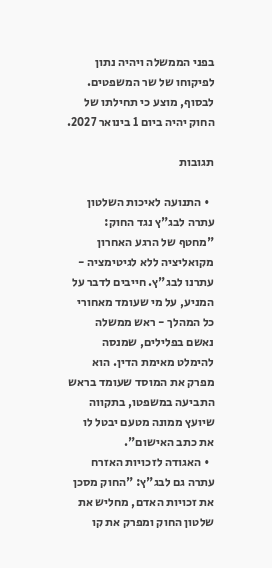בפני הממשלה ויהיה נתון לפיקוחו של שר המשפטים. לבסוף, מוצע כי תחילתו של החוק יהיה ביום 1 בינואר 2027.

תגובות

  • התנועה לאיכות השלטון עתרה לבג"ץ נגד החוק: "מחטף של הרגע האחרון מקואליציה ללא לגיטימציה - עתרנו לבג"ץ. חייבים לדבר על המניע, על מי שעומד מאחורי כל המהלך - ראש ממשלה נאשם בפלילים, שמנסה להימלט מאימת הדין. הוא מפרק את המוסד שעומד בראש התביעה במשפטו, בתקווה שיועץ ממונה מטעם יבטל לו את כתב האישום".
  • האגודה לזכויות האזרח עתרה גם לבג"ץ: "החוק מסכן את זכויות האדם, מחליש את שלטון החוק ומפרק את קו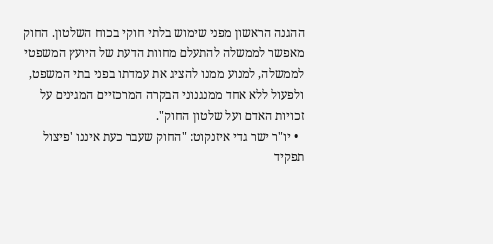ההגנה הראשון מפני שימוש בלתי חוקי בכוח השלטון. החוק מאפשר לממשלה להתעלם מחוות הדעת של היועץ המשפטי לממשלה, למנוע ממנו להציג את עמדתו בפני בתי המשפט, ולפעול ללא אחד ממנגנוני הבקרה המרכזיים המגינים על זכויות האדם ועל שלטון החוק".
  • יו"ר ישר גדי איזנקוט: "החוק שעבר כעת איננו 'פיצול תפקיד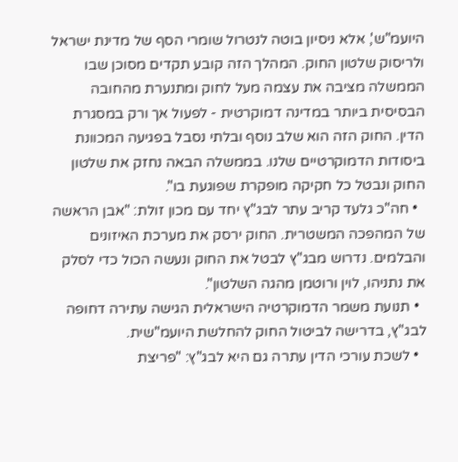היועמ"ש', אלא ניסיון בוטה לנטרול שומרי הסף של מדינת ישראל ולריסוק שלטון החוק. המהלך הזה קובע תקדים מסוכן שבו הממשלה מציבה את עצמה מעל לחוק ומתנערת מהחובה הבסיסית ביותר במדינה דמוקרטית - לפעול אך ורק במסגרת הדין. החוק הזה הוא שלב נוסף ובלתי נסבל בפגיעה המכוונת ביסודות הדמוקרטיים שלנו. בממשלה הבאה נחזק את שלטון החוק ונבטל כל חקיקה מופקרת שפוגעת בו".
  • חה"כ גלעד קריב עתר לבג"ץ יחד עם מכון זולת: "אבן הראשה של המהפכה המשטרית. החוק ירסק את מערכת האיזונים והבלמים. נדרוש מבג"ץ לבטל את החוק ונעשה הכול כדי לסלק את נתניהו, לוין ורוטמן מהגה השלטון".
  • תנועת משמר הדמוקרטיה הישראלית הגישה עתירה דחופה לבג"ץ, בדרישה לביטול החוק להחלשת היועמ"שית.
  • לשכת עורכי הדין עתרה גם היא לבג"ץ: "פריצת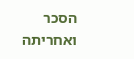הסכר ואחריתה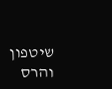שיטפון והרס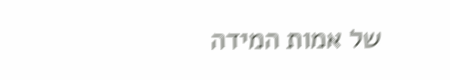של אמות המידה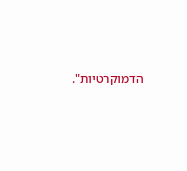הדמוקרטיות".